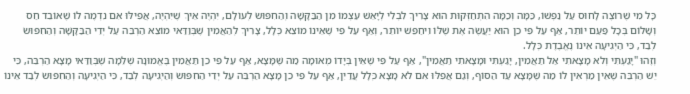כָּל מִי שֶׁרוֹצֶה לָחוּס עַל נַפְשׁוֹ, כַּמָּה וְכַמָּה הִתְחַזְּקוּת הוּא צָרִיךְ לִבְלִי לְיָאֵשׁ עַצְמוֹ מִן הַבַּקָּשָׁה וְהַחִפּוּשׂ לְעוֹלָם, יִהְיֶה אֵיךְ שֶׁיִּהְיֶה, אֲפִילּוּ אִם נִדְמֶה לוֹ שֶׁאוֹבֵד חַס וְשָׁלוֹם בְּכָל פַּעַם יוֹתֵר, אַף עַל פִּי כֵן הוּא יַעֲשֶׂה אֶת שֶׁלּוֹ וִיחַפֵּשׁ יוֹתֵר, וְאַף עַל פִּי שֶׁאֵינוֹ מוֹצֵא כְּלָל, צָרִיךְ לְהַאֲמִין שֶׁבְּוַדַּאי מוֹצֵא הַרְבֵּה עַל יְדֵי הַבַּקָּשָׁה וְהַחִפּוּשׂ לְבַד, כִּי הַיְגִיעָה אֵינוֹ נֶאֱבֶדֶת כְּלָל.
וְזֶהוּ "יָגַעְתִּי וְלא מָצָאתִי אַל תַּאֲמִין, יָגַעְתִּי וּמָצָאתִי תַאֲמִין", אַף עַל פִּי שֶׁאֵין בְּיָדוֹ מְאוּמָה מַה שֶּׁמָּצָא, אַף עַל פִּי כֵן תַּאֲמִין בֶּאֱמוּנָה שְׁלֵמָה שֶׁבְּוַדַּאי מָצָא הַרְבֵּה, כִּי יֵשׁ הַרְבֵּה שֶׁאֵין מַרְאִין לוֹ מַה שֶּׁמָּצָא עַד הַסּוֹף, וְגַם אֲפִלּוּ אִם לא מָצָא כְּלָל עֲדַיִן, אַף עַל פִּי כֵן מָצָא הַרְבֵּה עַל יְדֵי הַחִפּוּשׂ וְהַיְגִיעָה לְבַד, כִּי הַיְגִיעָה וְהַחִפּוּשׂ לְבַד אֵינוֹ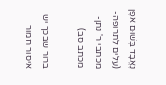נֶאֱבָד בְּשׁוּם אפֶן
(עלים לתרופה- מכתבי ר' נתן- מכתב סב)

ברור שבכך יש איסור חמור